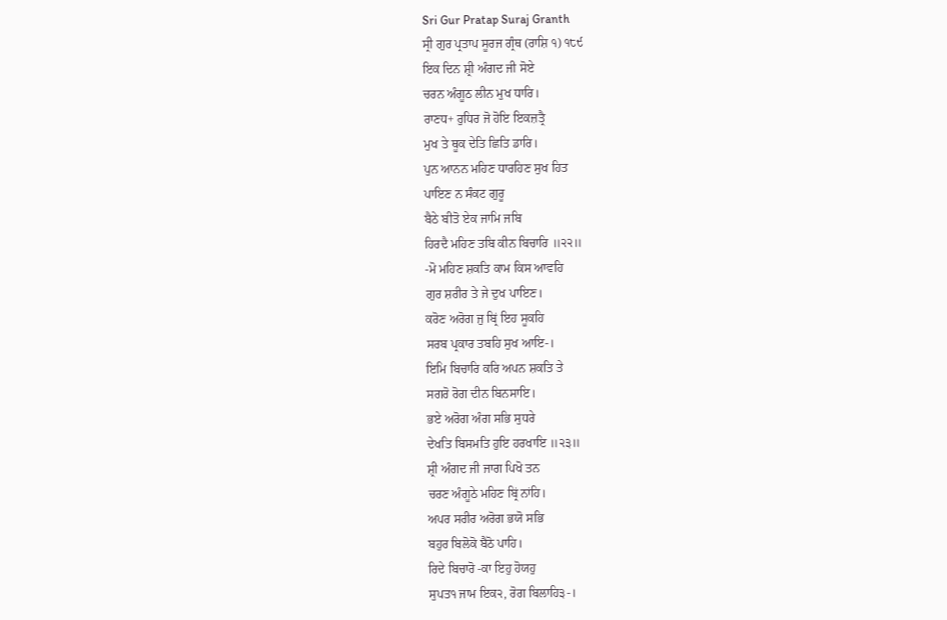Sri Gur Pratap Suraj Granth
ਸ੍ਰੀ ਗੁਰ ਪ੍ਰਤਾਪ ਸੂਰਜ ਗ੍ਰੰਥ (ਰਾਸ਼ਿ ੧) ੧੮੯
ਇਕ ਦਿਨ ਸ਼੍ਰੀ ਅੰਗਦ ਜੀ ਸੋਏ
ਚਰਨ ਅੰਗੂਠ ਲੀਨ ਮੁਖ ਧਾਰਿ।
ਰਾਣਧ+ ਰੁਧਿਰ ਜੋ ਹੋਇ ਇਕਜ਼ਤ੍ਰੈ
ਮੁਖ ਤੇ ਥੂਕ ਦੇਤਿ ਛਿਤਿ ਡਾਰਿ।
ਪੁਨ ਆਨਨ ਮਹਿਣ ਧਾਰਹਿਣ ਸੁਖ ਹਿਤ
ਪਾਇਣ ਨ ਸੰਕਟ ਗੁਰੂ
ਬੈਠੇ ਬੀਤੋ ਏਕ ਜਾਮਿ ਜਬਿ
ਹਿਰਦੈ ਮਹਿਣ ਤਬਿ ਕੀਨ ਬਿਚਾਰਿ ॥੨੨॥
-ਮੋ ਮਹਿਣ ਸ਼ਕਤਿ ਕਾਮ ਕਿਸ ਆਵਹਿ
ਗੁਰ ਸ਼ਰੀਰ ਤੇ ਜੇ ਦੁਖ ਪਾਇਣ।
ਕਰੋਣ ਅਰੋਗ ਜੁ ਬ੍ਰਿਂ ਇਹ ਸੂਕਹਿ
ਸਰਬ ਪ੍ਰਕਾਰ ਤਬਹਿ ਸੁਖ ਆਇ-।
ਇਮਿ ਬਿਚਾਰਿ ਕਰਿ ਅਪਨ ਸ਼ਕਤਿ ਤੇ
ਸਗਰੋ ਰੋਗ ਦੀਨ ਬਿਨਸਾਇ।
ਭਏ ਅਰੋਗ ਅੰਗ ਸਭਿ ਸੁਧਰੇ
ਦੇਖਤਿ ਬਿਸਮਤਿ ਹੁਇ ਹਰਖਾਇ ॥੨੩॥
ਸ਼੍ਰੀ ਅੰਗਦ ਜੀ ਜਾਗ ਪਿਖੋ ਤਨ
ਚਰਣ ਅੰਗੂਠੇ ਮਹਿਣ ਬ੍ਰਿਂ ਨਾਂਹਿ।
ਅਪਰ ਸਰੀਰ ਅਰੋਗ ਭਯੋ ਸਭਿ
ਬਹੁਰ ਬਿਲੋਕੋ ਬੈਠੋ ਪਾਹਿ।
ਰਿਦੇ ਬਿਚਾਰੋ -ਕਾ ਇਹੁ ਹੋਯਹੁ
ਸੁਪਤ੧ ਜਾਮ ਇਕ੨, ਰੋਗ ਬਿਲਾਹਿ੩-।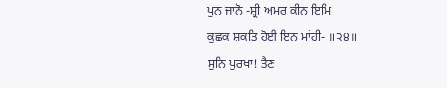ਪੁਨ ਜਾਨੋ -ਸ਼੍ਰੀ ਅਮਰ ਕੀਨ ਇਮਿ
ਕੁਛਕ ਸ਼ਕਤਿ ਹੋਈ ਇਨ ਮਾਂਹੀ- ॥੨੪॥
ਸੁਨਿ ਪੁਰਖਾ! ਤੈਣ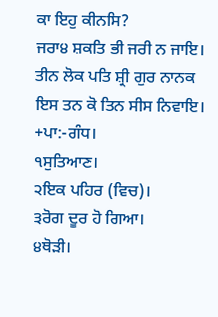ਕਾ ਇਹੁ ਕੀਨਸਿ?
ਜਰਾ੪ ਸ਼ਕਤਿ ਭੀ ਜਰੀ ਨ ਜਾਇ।
ਤੀਨ ਲੋਕ ਪਤਿ ਸ਼੍ਰੀ ਗੁਰ ਨਾਨਕ
ਇਸ ਤਨ ਕੋ ਤਿਨ ਸੀਸ ਨਿਵਾਇ।
+ਪਾ:-ਗੰਧ।
੧ਸੁਤਿਆਣ।
੨ਇਕ ਪਹਿਰ (ਵਿਚ)।
੩ਰੋਗ ਦੂਰ ਹੋ ਗਿਆ।
੪ਥੋੜੀ।